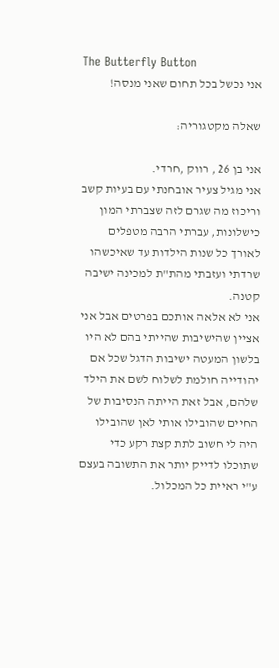The Butterfly Button
אני נכשל בכל תחום שאני מנסה!

שאלה מקטגוריה:

אני בן 26 , רווק ,חרדי.
אני מגיל צעיר אובחנתי עם בעיות קשב וריכוז מה שגרם לזה שצברתי המון כישלונות, עברתי הרבה מטפלים לאורך כל שנות הילדות עד שאיכשהו שרדתי ועזבתי מהת"ת למכינה ישיבה קטנה.
אני לא אלאה אותכם בפרטים אבל אני אציין שהישיבות שהייתי בהם לא היו בלשון המעטה ישיבות הדגל שכל אם יהודייה חולמת לשלוח לשם את הילד שלהם, אבל זאת הייתה הנסיבות של החיים שהובילו אותי לאן שהובילו
היה לי חשוב לתת קצת רקע כדי שתוכלו לדייק יותר את התשובה בעצם ע"י ראיית כל המכלול.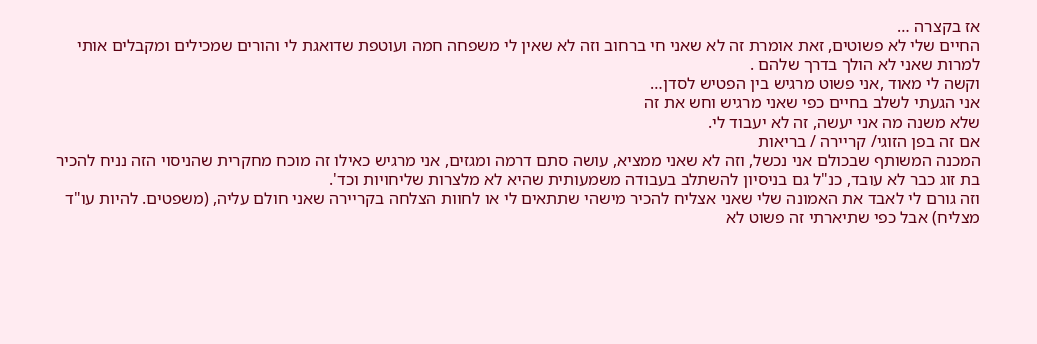אז בקצרה …
החיים שלי לא פשוטים, זאת אומרת זה לא שאני חי ברחוב וזה לא שאין לי משפחה חמה ועוטפת שדואגת לי והורים שמכילים ומקבלים אותי למרות שאני לא הולך בדרך שלהם .
וקשה לי מאוד ,אני פשוט מרגיש בין הפטיש לסדן…
אני הגעתי לשלב בחיים כפי שאני מרגיש וחש את זה
שלא משנה מה אני יעשה, זה לא יעבוד לי.
אם זה בפן הזוגי/ קריירה / בריאות
המכנה המשותף שבכולם אני נכשל, וזה לא שאני ממציא, עושה סתם דרמה ומגזים, אני מרגיש כאילו זה מוכח מחקרית שהניסוי הזה נניח להכיר בת זוג כבר לא עובד, כנ"ל גם בניסיון להשתלב בעבודה משמעותית שהיא לא מלצרות שליחויות וכד'.
וזה גורם לי לאבד את האמונה שלי שאני אצליח להכיר מישהי שתתאים לי או לחוות הצלחה בקריירה שאני חולם עליה, (משפטים. להיות עו"ד מצליח) אבל כפי שתיארתי זה פשוט לא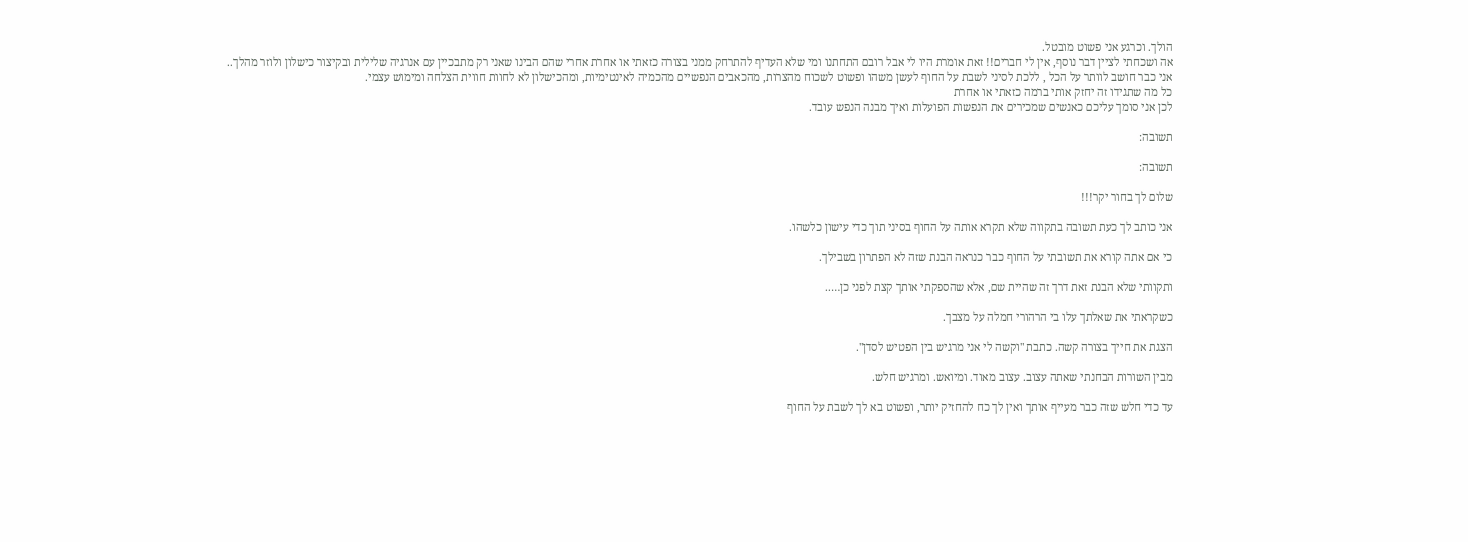הולך. וכרגע אני פשוט מובטל.
אה ושכחתי לציין דבר נוסף, אין לי חברים!! זאת אומרת היו לי אבל רובם התחתנו ומי שלא העדיף להתרחק ממני בצורה כזאתי או אחרת אחרי שהם הבינו שאני רק מתבכיין עם אנרגיה שלילית ובקיצור כישלון ולוזר מהלך..
אני כבר חושב לוותר על הכל , ללכת לסיני לשבת על החוף לעשן משהו ופשוט לשכוח מהצרות, מהכאבים הנפשיים מהכמיה לאינטימיות, ומהכישלון לא לחוות חווית הצלחה ומימוש עצמי.
כל מה שתגידו זה יחזק אותי ברמה כזאתי או אחרת
לכן אני סומך עליכם כאנשים שמכירים את הנפשות הפועלות ואיך מבנה הנפש עובד.

תשובה:

תשובה:

שלום לך בחור יקר!!!

אני כותב לך כעת תשובה בתקווה שלא תקרא אותה על החוף בסיני תוך כדי עישון כלשהו.

כי אם אתה קורא את תשובתי על החוף כבר כנראה הבנת שזה לא הפתרון בשבילך.

ותקוותי שלא הבנת זאת דרך זה שהיית שם, אלא שהספקתי אותך קצת לפני כן…..

כשקראתי את שאלתך עלו בי הרהורי חמלה על מצבך.

הצגת את חייך בצורה קשה. כתבת "וקשה לי אני מרגיש בין הפטיש לסדן".

מבין השורות הבחנתי שאתה עצוב. עצוב מאוד. ומיואש. ומרגיש חלש.

עד כדי חלש שזה כבר מעייף אותך ואין לך כח להחזיק יותר, ופשוט בא לך לשבת על החוף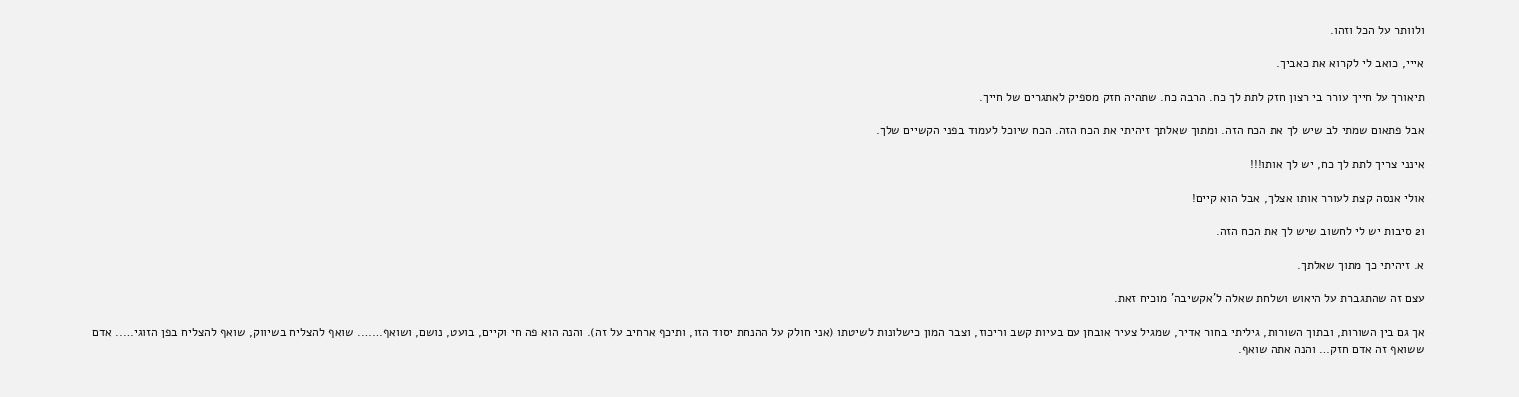ולוותר על הכל וזהו.

אייי, כואב לי לקרוא את כאביך.

תיאורך על חייך עורר בי רצון חזק לתת לך כח. הרבה כח. שתהיה חזק מספיק לאתגרים של חייך.

אבל פתאום שמתי לב שיש לך את הכח הזה. ומתוך שאלתך זיהיתי את הכח הזה. הכח שיוכל לעמוד בפני הקשיים שלך.

אינני צריך לתת לך כח, יש לך אותו!!!

אולי אנסה קצת לעורר אותו אצלך, אבל הוא קיים!

ו2 סיבות יש לי לחשוב שיש לך את הכח הזה.

א. זיהיתי כך מתוך שאלתך.

עצם זה שהתגברת על היאוש ושלחת שאלה ל'אקשיבה' מוכיח זאת.

אך גם בין השורות, ובתוך השורות, גיליתי בחור אדיר, שמגיל צעיר אובחן עם בעיות קשב וריכוז, וצבר המון כישלונות לשיטתו (אני חולק על ההנחת יסוד הזו, ותיכף ארחיב על זה). והנה הוא פה חי וקיים, בועט, נושם, ושואף……. שואף להצליח בשיווק, שואף להצליח בפן הזוגי….. אדם ששואף זה אדם חזק… והנה אתה שואף.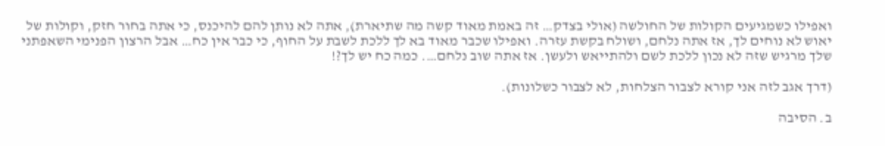ואפילו כשמגיעים הקולות של החולשה (אולי בצדק… זה באמת מאוד קשה מה שתיארת), אתה לא נותן להם להיכנס, כי אתה בחור חזק, וקולות של יאוש לא נוחים לך, אז אתה נלחם, ושולח בקשת עזרה. ואפילו שכבר מאוד בא לך ללכת לשבת על החוף, כי כבר אין כח… אבל הרצון הפנימי השאפתני שלך מרגיש שזה לא נכון ללכת לשם ולהתייאש ולעשן. אז אתה שוב נלחם…. כמה כח יש לך?!

(דרך אגב לזה אני קורא לצבור הצלחות, לא לצבור כשלונות).

ב. הסיבה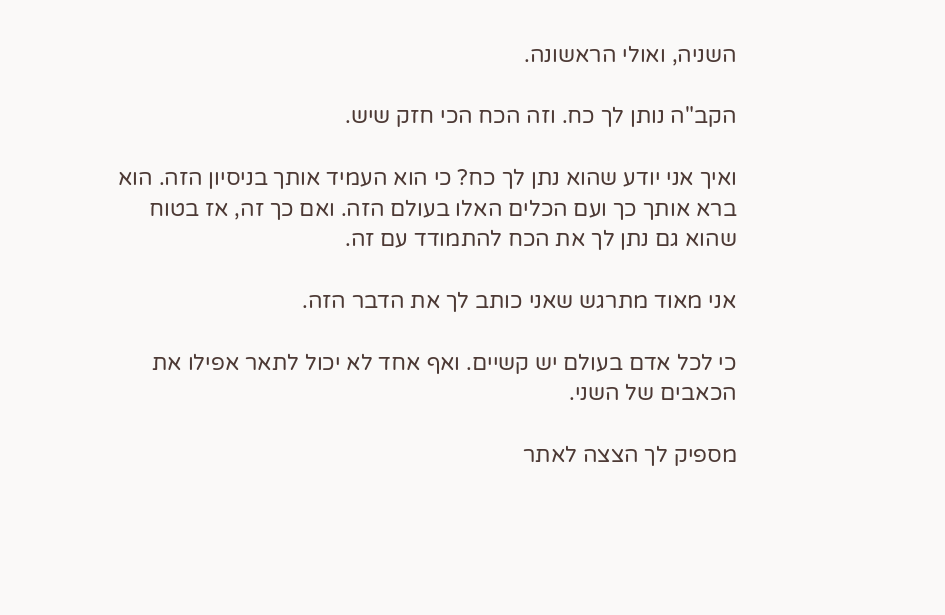השניה, ואולי הראשונה.

הקב"ה נותן לך כח. וזה הכח הכי חזק שיש.

ואיך אני יודע שהוא נתן לך כח? כי הוא העמיד אותך בניסיון הזה. הוא ברא אותך כך ועם הכלים האלו בעולם הזה. ואם כך זה, אז בטוח שהוא גם נתן לך את הכח להתמודד עם זה.

אני מאוד מתרגש שאני כותב לך את הדבר הזה.

כי לכל אדם בעולם יש קשיים. ואף אחד לא יכול לתאר אפילו את הכאבים של השני.

מספיק לך הצצה לאתר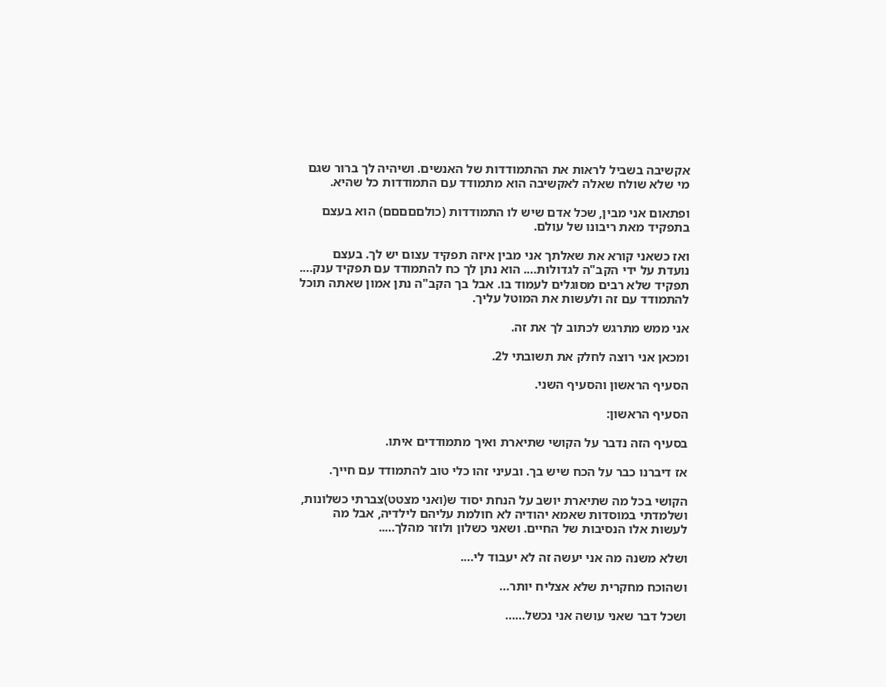אקשיבה בשביל לראות את ההתמודדות של האנשים. ושיהיה לך ברור שגם מי שלא שולח שאלה לאקשיבה הוא מתמודד עם התמודדות כל שהיא.

ופתאום אני מבין, שכל אדם שיש לו התמודדות (כולםםםםם) הוא בעצם בתפקיד מאת ריבונו של עולם.

ואז כשאני קורא את שאלתך אני מבין איזה תפקיד עצום יש לך. בעצם נועדת על ידי הקב"ה לגדולות…. הוא נתן לך כח להתמודד עם תפקיד ענק…. תפקיד שלא רבים מסוגלים לעמוד בו. אבל בך הקב"ה נתן אמון שאתה תוכל להתמודד עם זה ולעשות את המוטל עליך.

אני ממש מתרגש לכתוב לך את זה.

ומכאן אני רוצה לחלק את תשובתי ל2.

הסעיף הראשון והסעיף השני.

הסעיף הראשון:

בסעיף הזה נדבר על הקושי שתיארת ואיך מתמודדים איתו.

אז דיברנו כבר על הכח שיש בך. ובעיני זהו כלי טוב להתמודד עם חייך.

הקושי בכל מה שתיארת יושב על הנחת יסוד ש(ואני מצטט)צברתי כשלונות, ושלמדתי במוסדות שאמא יהודיה לא חולמת עליהם לילדיה, אבל מה לעשות אלו הנסיבות של החיים. ושאני כשלון ולוזר מהלך…..

ושלא משנה מה אני יעשה זה לא יעבוד לי….

ושהוכח מחקרית שלא אצליח יותר…

ושכל דבר שאני עושה אני נכשל……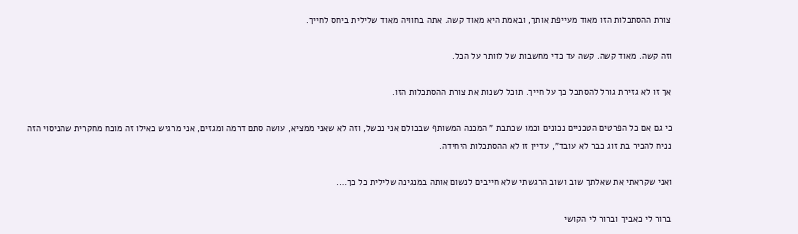צורת ההסתכלות הזו מאוד מעייפת אותך, ובאמת היא מאוד קשה. אתה בחוויה מאוד שלילית ביחס לחייך.

וזה קשה. מאוד קשה. קשה עד כדי מחשבות של לוותר על הכל.

אך זו לא גזירת גורל להסתכל כך על חייך. תוכל לשנות את צורת ההסתכלות הזו.

כי גם אם כל הפרטים הטכניים נכונים וכמו שכתבת " המכנה המשותף שבכולם אני נכשל, וזה לא שאני ממציא, עושה סתם דרמה ומגזים, אני מרגיש כאילו זה מוכח מחקרית שהניסוי הזה נניח להכיר בת זוג כבר לא עובד", עדיין זו לא ההסתכלות היחידה.

ואני שקראתי את שאלתך שוב ושוב הרגשתי שלא חייבים לנשום אותה במנגינה שלילית כל כך….

ברור לי כאביך וברור לי הקושי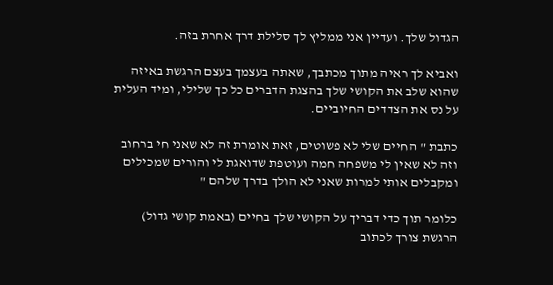הגדול שלך. ועדיין אני ממליץ לך סלילת דרך אחרת בזה.

ואביא לך ראיה מתוך מכתבך, שאתה בעצמך בעצם הרגשת באיזה שהוא שלב את הקושי שלך בהצגת הדברים כל כך שלילי, ומיד העלית על נס את הצדדים החיוביים.

כתבת " החיים שלי לא פשוטים, זאת אומרת זה לא שאני חי ברחוב וזה לא שאין לי משפחה חמה ועוטפת שדואגת לי והורים שמכילים ומקבלים אותי למרות שאני לא הולך בדרך שלהם "

כלומר תוך כדי דבריך על הקושי שלך בחיים (באמת קושי גדול) הרגשת צורך לכתוב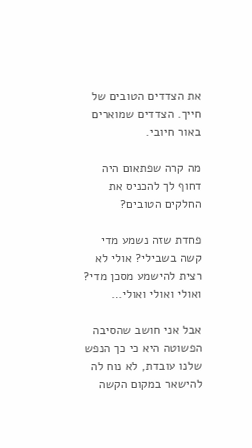את הצדדים הטובים של חייך. הצדדים שמוארים באור חיובי.

מה קרה שפתאום היה דחוף לך להכניס את החלקים הטובים?

פחדת שזה נשמע מדי קשה בשבילי? אולי לא רצית להישמע מסכן מדי? ואולי ואולי ואולי…

אבל אני חושב שהסיבה הפשוטה היא כי כך הנפש שלנו עובדת, לא נוח לה להישאר במקום הקשה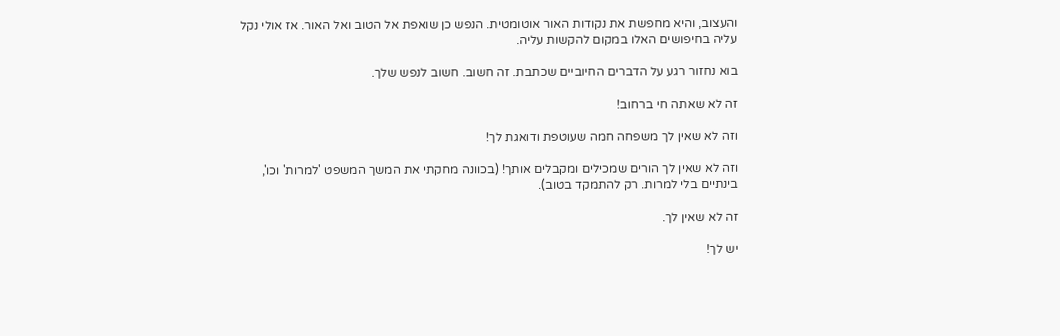והעצוב, והיא מחפשת את נקודות האור אוטומטית. הנפש כן שואפת אל הטוב ואל האור. אז אולי נקל עליה בחיפושים האלו במקום להקשות עליה.

בוא נחזור רגע על הדברים החיוביים שכתבת. זה חשוב. חשוב לנפש שלך.

זה לא שאתה חי ברחוב!

וזה לא שאין לך משפחה חמה שעוטפת ודואגת לך!

וזה לא שאין לך הורים שמכילים ומקבלים אותך! (בכוונה מחקתי את המשך המשפט 'למרות' וכו', בינתיים בלי למרות. רק להתמקד בטוב).

זה לא שאין לך.

יש לך!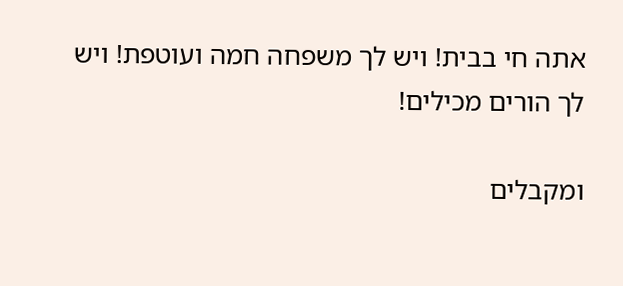אתה חי בבית! ויש לך משפחה חמה ועוטפת! ויש לך הורים מכילים!

ומקבלים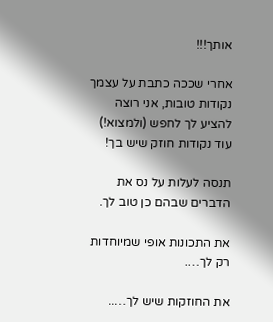אותך!!!

אחרי שככה כתבת על עצמך נקודות טובות, אני רוצה להציע לך לחפש (ולמצוא!) עוד נקודות חוזק שיש בך!

תנסה לעלות על נס את הדברים שבהם כן טוב לך.

את התכונות אופי שמיוחדות רק לך….

את החוזקות שיש לך…..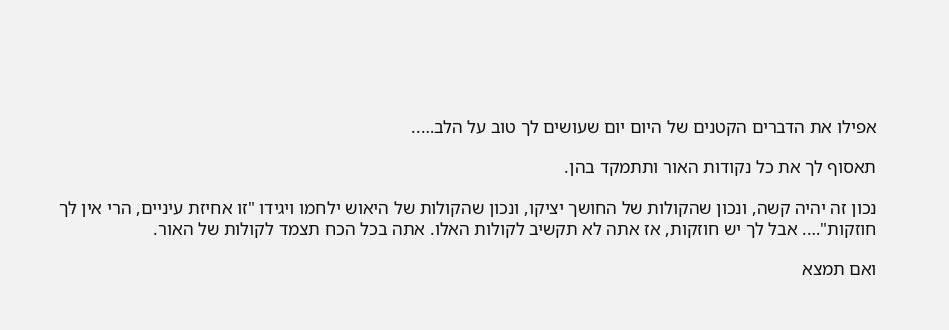אפילו את הדברים הקטנים של היום יום שעושים לך טוב על הלב…..

תאסוף לך את כל נקודות האור ותתמקד בהן.

נכון זה יהיה קשה, ונכון שהקולות של החושך יציקו, ונכון שהקולות של היאוש ילחמו ויגידו "זו אחיזת עיניים, הרי אין לך חוזקות"…. אבל לך יש חוזקות, אז אתה לא תקשיב לקולות האלו. אתה בכל הכח תצמד לקולות של האור.

ואם תמצא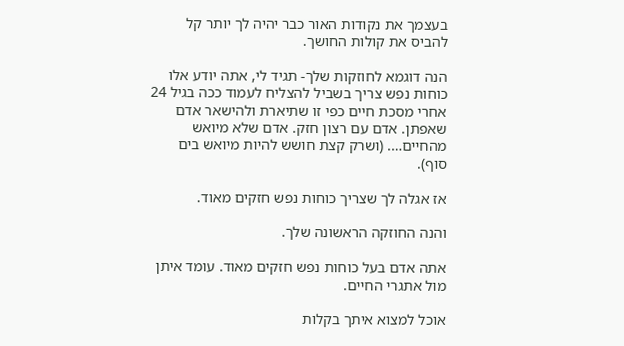בעצמך את נקודות האור כבר יהיה לך יותר קל להביס את קולות החושך.

הנה דוגמא לחוזקות שלך- תגיד לי, אתה יודע אלו כוחות נפש צריך בשביל להצליח לעמוד ככה בגיל 24 אחרי מסכת חיים כפי זו שתיארת ולהישאר אדם שאפתן. אדם עם רצון חזק. אדם שלא מיואש מהחיים…. (ושרק קצת חושש להיות מיואש בים סוף).

אז אגלה לך שצריך כוחות נפש חזקים מאוד.

והנה החוזקה הראשונה שלך.

אתה אדם בעל כוחות נפש חזקים מאוד. עומד איתן מול אתגרי החיים.

אוכל למצוא איתך בקלות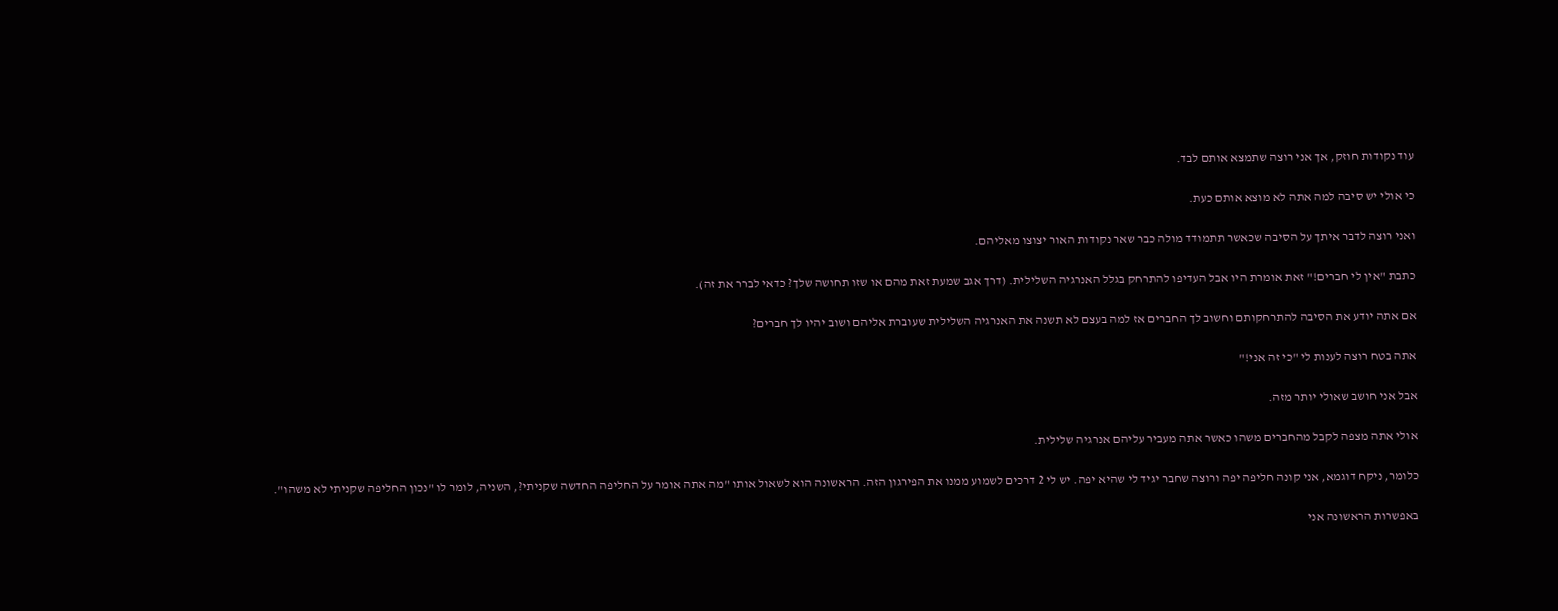עוד נקודות חוזק, אך אני רוצה שתמצא אותם לבד.

כי אולי יש סיבה למה אתה לא מוצא אותם כעת.

ואני רוצה לדבר איתך על הסיבה שכאשר תתמודד מולה כבר שאר נקודות האור יצוצו מאליהם.

כתבת "אין לי חברים!" זאת אומרת היו אבל העדיפו להתרחק בגלל האנרגיה השלילית. (דרך אגב שמעת זאת מהם או שזו תחושה שלך? כדאי לברר את זה).

אם אתה יודע את הסיבה להתרחקותם וחשוב לך החברים אז למה בעצם לא תשנה את האנרגיה השלילית שעוברת אליהם ושוב יהיו לך חברים?

אתה בטח רוצה לענות לי "כי זה אני!"

אבל אני חושב שאולי יותר מזה.

אולי אתה מצפה לקבל מהחברים משהו כאשר אתה מעביר עליהם אנרגיה שלילית.

כלומר, ניקח דוגמא, אני קונה חליפה יפה ורוצה שחבר יגיד לי שהיא יפה. יש לי 2 דרכים לשמוע ממנו את הפירגון הזה. הראשונה הוא לשאול אותו "מה אתה אומר על החליפה החדשה שקניתי?, השניה, לומר לו "נכון החליפה שקניתי לא משהו".

באפשרות הראשונה אני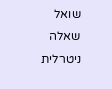שואל שאלה ניטרלית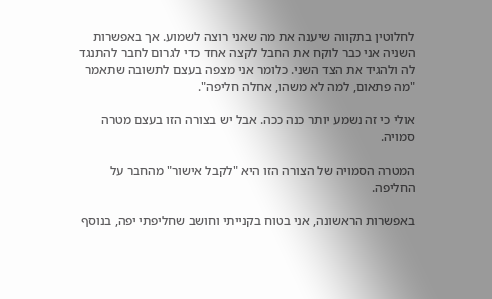לחלוטין בתקווה שיענה את מה שאני רוצה לשמוע. אך באפשרות השניה אני כבר לוקח את החבל לקצה אחד כדי לגרום לחבר להתנגד לה ולהגיד את הצד השני. כלומר אני מצפה בעצם לתשובה שתאמר "מה פתאום, למה לא משהו, אחלה חליפה".

אולי כי זה נשמע יותר כנה ככה. אבל יש בצורה הזו בעצם מטרה סמויה.

המטרה הסמויה של הצורה הזו היא "לקבל אישור" מהחבר על החליפה.

באפשרות הראשונה, אני בטוח בקנייתי וחושב שחליפתי יפה, בנוסף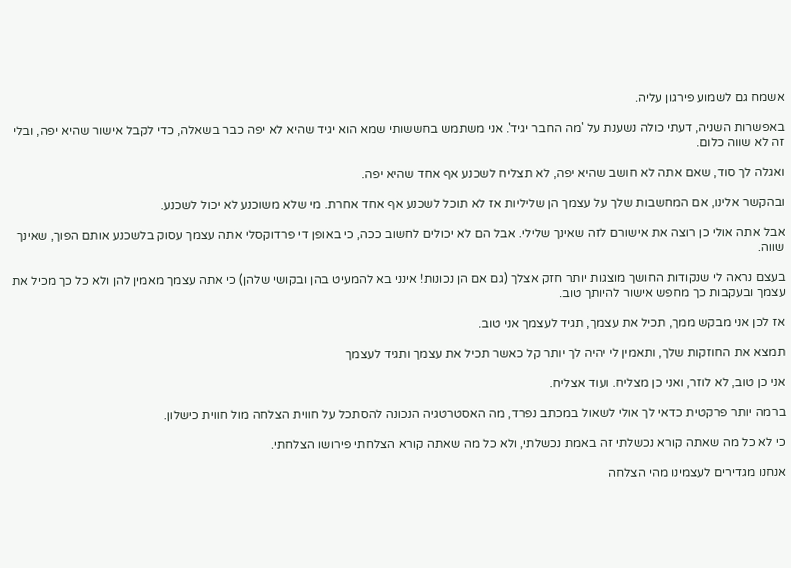אשמח גם לשמוע פירגון עליה.

באפשרות השניה, דעתי כולה נשענת על 'מה החבר יגיד'. אני משתמש בחששותי שמא הוא יגיד שהיא לא יפה כבר בשאלה, כדי לקבל אישור שהיא יפה, ובלי זה לא שווה כלום.

ואגלה לך סוד, שאם אתה לא חושב שהיא יפה, לא תצליח לשכנע אף אחד שהיא יפה.

ובהקשר אלינו, אם המחשבות שלך על עצמך הן שליליות אז לא תוכל לשכנע אף אחד אחרת. מי שלא משוכנע לא יכול לשכנע.

אבל אתה אולי כן רוצה את אישורם לזה שאינך שלילי. אבל הם לא יכולים לחשוב ככה, כי באופן די פרדוקסלי אתה עצמך עסוק בלשכנע אותם הפוך, שאינך שווה.

בעצם נראה לי שנקודות החושך מוצגות יותר חזק אצלך (גם אם הן נכונות! אינני בא להמעיט בהן ובקושי שלהן) כי אתה עצמך מאמין להן ולא כל כך מכיל את עצמך ובעקבות כך מחפש אישור להיותך טוב.

אז לכן אני מבקש ממך, תכיל את עצמך, תגיד לעצמך אני טוב.

תמצא את החוזקות שלך, ותאמין לי יהיה לך יותר קל כאשר תכיל את עצמך ותגיד לעצמך

אני כן טוב, לא לוזר, ואני כן מצליח. ועוד אצליח.

ברמה יותר פרקטית כדאי לך אולי לשאול במכתב נפרד, מה האסטרטגיה הנכונה להסתכל על חווית הצלחה מול חווית כישלון.

כי לא כל מה שאתה קורא נכשלתי זה באמת נכשלתי, ולא כל מה שאתה קורא הצלחתי פירושו הצלחתי.

אנחנו מגדירים לעצמינו מהי הצלחה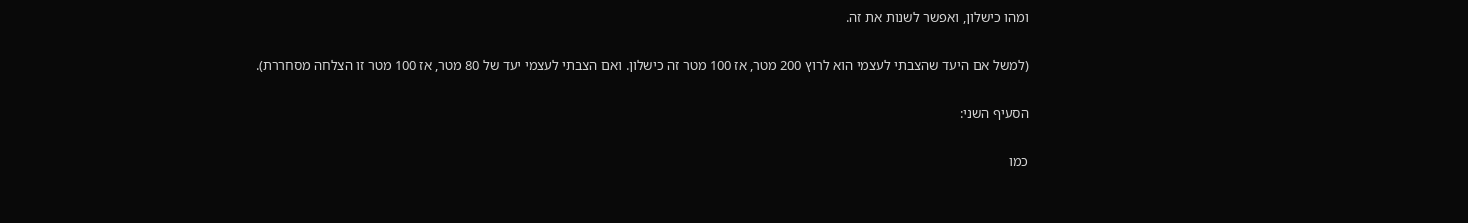ומהו כישלון, ואפשר לשנות את זה.

(למשל אם היעד שהצבתי לעצמי הוא לרוץ 200 מטר, אז 100 מטר זה כישלון. ואם הצבתי לעצמי יעד של 80 מטר, אז 100 מטר זו הצלחה מסחררת).

הסעיף השני:

כמו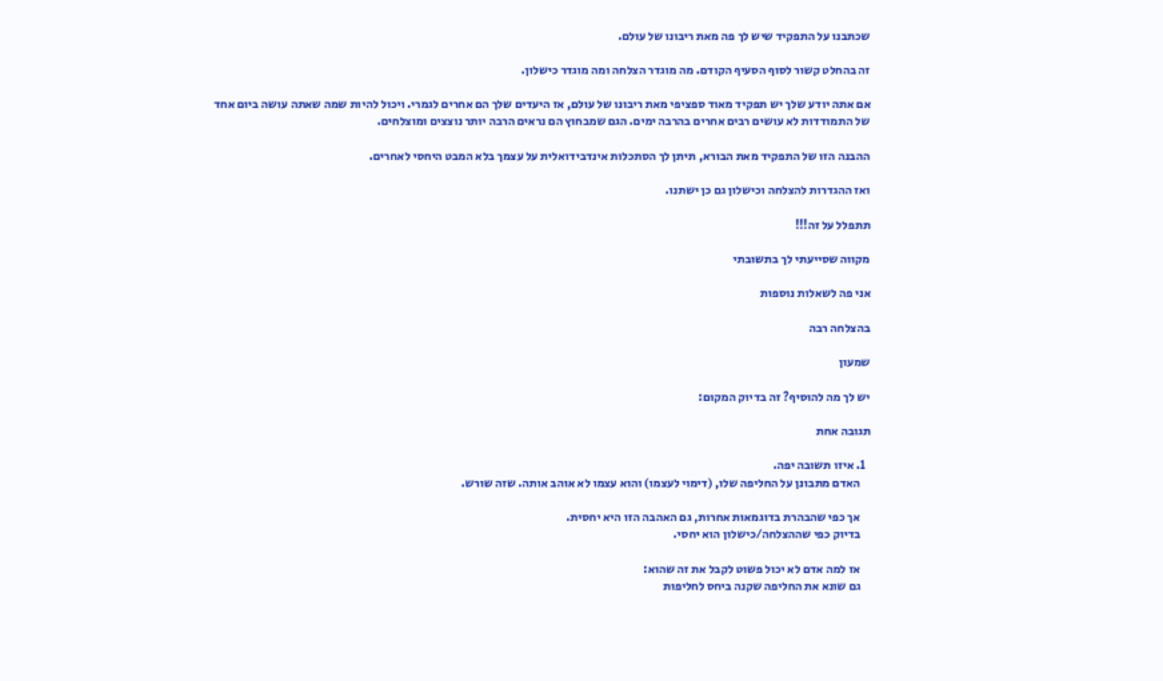שכתבנו על התפקיד שיש לך פה מאת ריבונו של עולם.

זה בהחלט קשור לסוף הסעיף הקודם. מה מוגדר הצלחה ומה מוגדר כישלון.

אם אתה יודע שלך יש תפקיד מאוד ספציפי מאת ריבונו של עולם, אז היעדים שלך הם אחרים לגמרי. ויכול להיות שמה שאתה עושה ביום אחד של התמודדות לא עושים רבים אחרים בהרבה ימים. הגם שמבחוץ הם נראים הרבה יותר נוצצים ומוצלחים.

ההבנה הזו של התפקיד מאת הבורא, תיתן לך הסתכלות אינדבידואלית על עצמך בלא המבט היחסי לאחרים.

ואז ההגדרות להצלחה וכישלון גם כן ישתנו.

תתפלל על זה!!!

מקווה שסייעתי לך בתשובתי

אני פה לשאלות נוספות

בהצלחה רבה

שמעון

יש לך מה להוסיף? זה בדיוק המקום:

תגובה אחת

  1. איזו תשובה יפה.
    האדם מתבונן על החליפה שלו, (דימוי לעצמו) והוא עצמו לא אוהב אותה. שזה שורש.

    אך כפי שהבהרת בדוגמאות אחרות, גם האהבה הזו היא יחסית.
    בדיוק כפי שההצלחה/כישלון הוא יחסי.

    אז למה אדם לא יכול פשוט לקבל את זה שהוא:
    גם שונא את החליפה שקנה ביחס לחליפות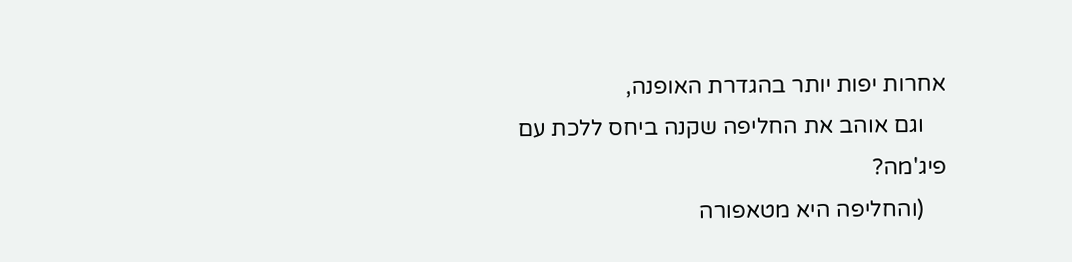אחרות יפות יותר בהגדרת האופנה,
    וגם אוהב את החליפה שקנה ביחס ללכת עם פיג'מה?
    (והחליפה היא מטאפורה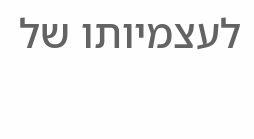לעצמיותו של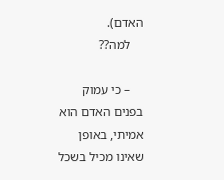האדם).
    למה??

    – כי עמוק בפנים האדם הוא אמיתי, באופן שאינו מכיל בשכל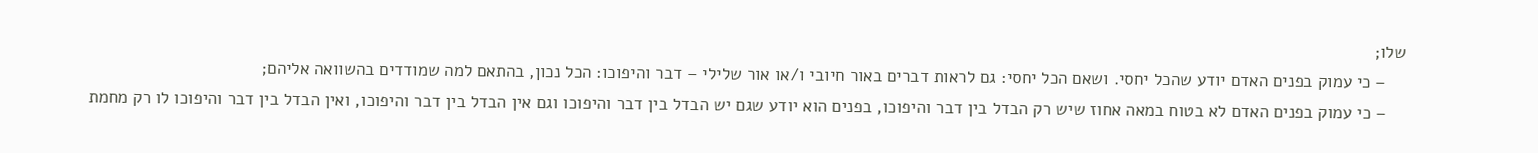שלו;
    – כי עמוק בפנים האדם יודע שהכל יחסי. ושאם הכל יחסי: גם לראות דברים באור חיובי ו/או אור שלילי – דבר והיפוכו: הכל נכון, בהתאם למה שמודדים בהשוואה אליהם;
    – כי עמוק בפנים האדם לא בטוח במאה אחוז שיש רק הבדל בין דבר והיפוכו, בפנים הוא יודע שגם יש הבדל בין דבר והיפוכו וגם אין הבדל בין דבר והיפוכו, ואין הבדל בין דבר והיפוכו לו רק מחמת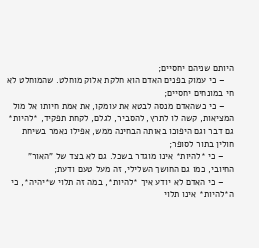היותם שניהם יחסיים;
    – כי עמוק בפנים האדם הוא חלקת אלוק מוחלט. שהמוחלט לא חי במונחים יחסיים;
    – כי כשהאדם מנסה לבטא את עומקו, את אמת חיותו אל מול המציאות, קשה לו לתרץ, להסביר, לגלם, לקחת תפקיד, *להיות* גם דבר וגם היפוכו באותה הבחינה ממש, אפילו נאמר בשיחת חולין בתור לסופר;
    – כי *להיות* אינו מוגדר בשכל. גם לא בצד של "האור" החיובי, כמו גם החושך השלילי, זה מעל טעם ודעת;
    – כי האדם לא יודע איך *להיות*, במה זה תלוי ש*יהיה*, כי ה*להיות* אינו תלוי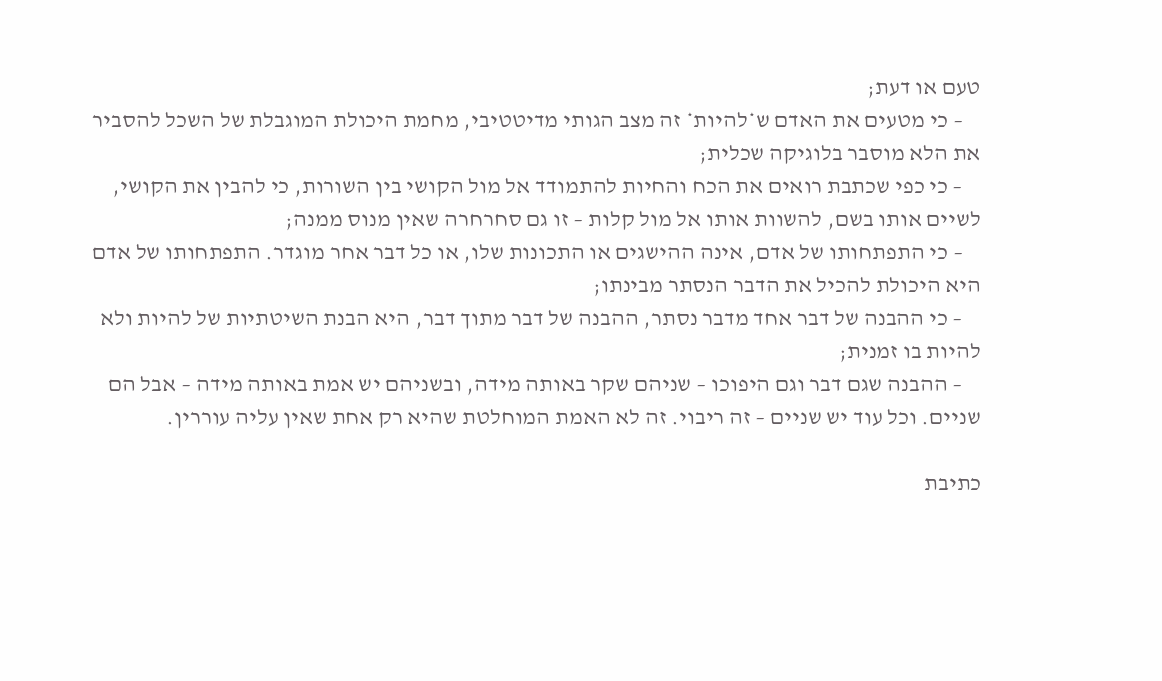טעם או דעת;
    – כי מטעים את האדם ש*להיות* זה מצב הגותי מדיטטיבי, מחמת היכולת המוגבלת של השכל להסביר את הלא מוסבר בלוגיקה שכלית;
    – כי כפי שכתבת רואים את הכח והחיות להתמודד אל מול הקושי בין השורות, כי להבין את הקושי, לשיים אותו בשם, להשוות אותו אל מול קלות – זו גם סחרחרה שאין מנוס ממנה;
    – כי התפתחותו של אדם, אינה ההישגים או התכונות שלו, או כל דבר אחר מוגדר. התפתחותו של אדם היא היכולת להכיל את הדבר הנסתר מבינתו;
    – כי ההבנה של דבר אחד מדבר נסתר, ההבנה של דבר מתוך דבר, היא הבנת השיטתיות של להיות ולא להיות בו זמנית;
    – ההבנה שגם דבר וגם היפוכו – שניהם שקר באותה מידה, ובשניהם יש אמת באותה מידה – אבל הם שניים. וכל עוד יש שניים – זה ריבוי. זה לא האמת המוחלטת שהיא רק אחת שאין עליה עוררין.

כתיבת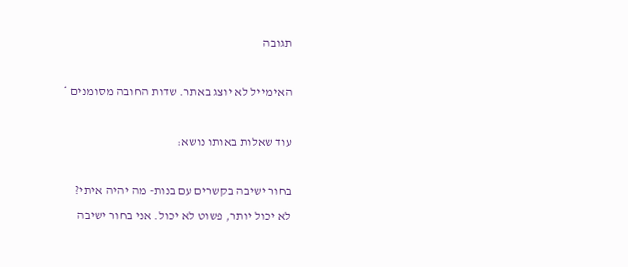תגובה

האימייל לא יוצג באתר. שדות החובה מסומנים *

עוד שאלות באותו נושא:

בחור ישיבה בקשרים עם בנות- מה יהיה איתי?
לא יכול יותר, פשוט לא יכול. אני בחור ישיבה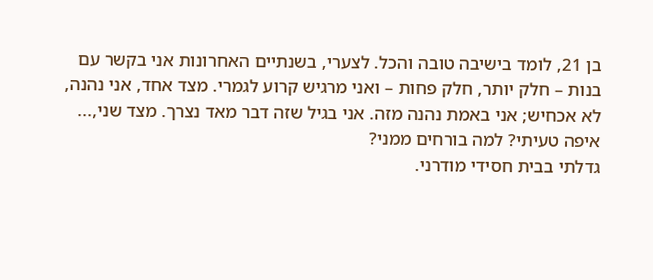בן 21, לומד בישיבה טובה והכל. לצערי, בשנתיים האחרונות אני בקשר עם בנות – חלק יותר, חלק פחות – ואני מרגיש קרוע לגמרי. מצד אחד, אני נהנה, לא אכחיש; אני באמת נהנה מזה. אני בגיל שזה דבר מאד נצרך. מצד שני,...
איפה טעיתי? למה בורחים ממני?
גדלתי בבית חסידי מודרני.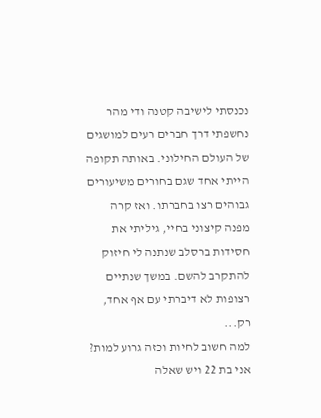נכנסתי לישיבה קטנה ודי מהר נחשפתי דרך חברים רעים למושגים של העולם החילוני. באותה תקופה הייתי אחד שגם בחורים משיעורים גבוהים רצו בחברתו. ואז קרה מפנה קיצוני בחיי, גיליתי את חסידות ברסלב שנתנה לי חיזוק להתקרב להשם. במשך שנתיים רצופות לא דיברתי עם אף אחד, רק...
למה חשוב לחיות וכזה גרוע למות?
אני בת 22 ויש שאלה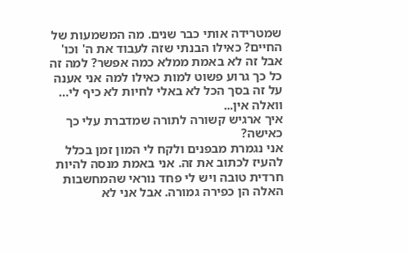שמטרידה אותי כבר שנים. מה המשמעות של החיים? כאילו הבנתי שזה לעבוד את ה' וכו' אבל זה לא באמת ממלא כמה אפשר? למה זה כל כך גרוע פשוט למות כאילו למה אני אענה על זה בסך הכל לא באלי לחיות לא כיף לי… וואלה אין...
איך ארגיש קשורה לתורה שמדברת עלי כך כאישה?
אני נגמרת מבפנים ולקח לי המון זמן בכלל להעיז לכתוב את זה. אני באמת מנסה להיות חרדית טובה ויש לי פחד נוראי שהמחשבות האלה הן כפירה גמורה. אבל אני לא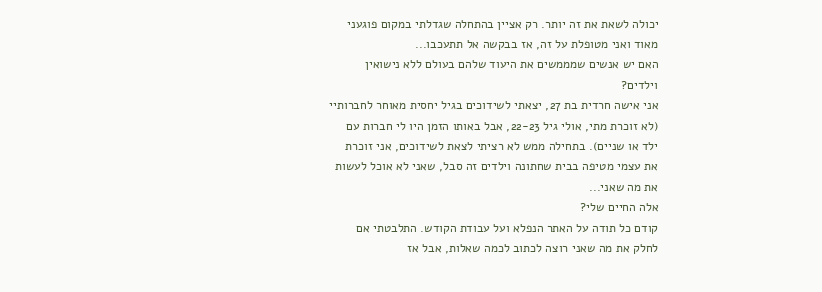יכולה לשאת את זה יותר. רק אציין בהתחלה שגדלתי במקום פוגעני מאוד ואני מטופלת על זה, אז בבקשה אל תתעכבו...
האם יש אנשים שמממשים את היעוד שלהם בעולם ללא נישואין וילדים?
אני אישה חרדית בת 27, יצאתי לשידוכים בגיל יחסית מאוחר לחברותיי (לא זוכרת מתי, אולי גיל 22-23, אבל באותו הזמן היו לי חברות עם ילד או שניים). בתחילה ממש לא רציתי לצאת לשידוכים, אני זוכרת את עצמי מטיפה בבית שחתונה וילדים זה סבל, שאני לא אוכל לעשות את מה שאני...
אלה החיים שלי?
קודם כל תודה על האתר הנפלא ועל עבודת הקודש. התלבטתי אם לחלק את מה שאני רוצה לכתוב לכמה שאלות, אבל אז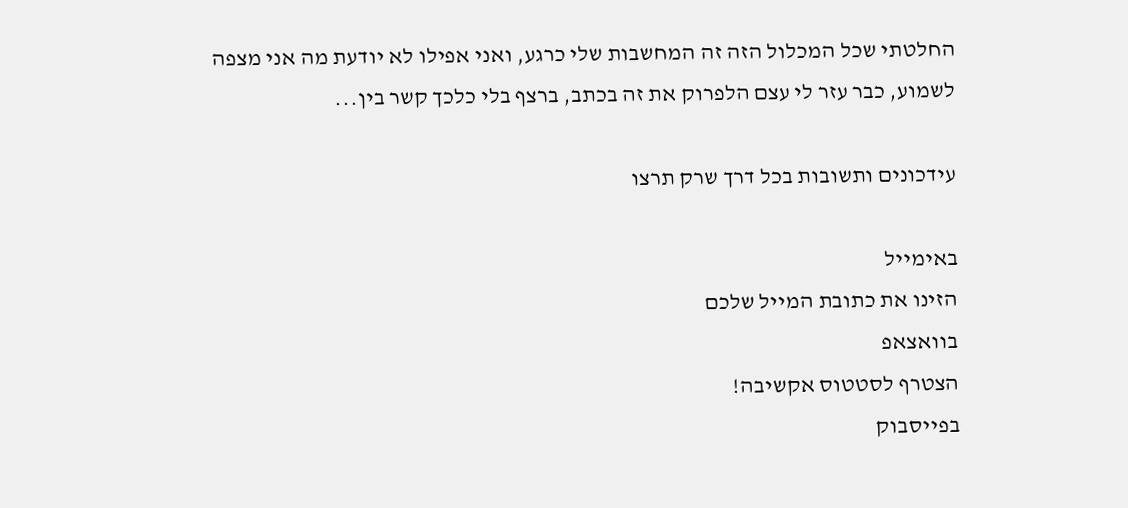החלטתי שכל המכלול הזה זה המחשבות שלי כרגע, ואני אפילו לא יודעת מה אני מצפה לשמוע, כבר עזר לי עצם הלפרוק את זה בכתב, ברצף בלי כלכך קשר בין...

עידכונים ותשובות בכל דרך שרק תרצו

באימייל
הזינו את כתובת המייל שלכם
בוואצאפ
הצטרף לסטטוס אקשיבה!
בפייסבוק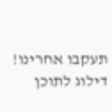תעקבו אחרינו!
דילוג לתוכן